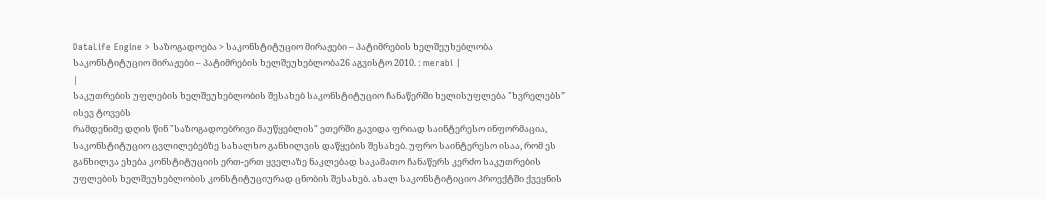DataLife Engine > საზოგადოება > საკონსტიტუციო მირაჟები – პატიმრების ხელშეუხებლობა
საკონსტიტუციო მირაჟები – პატიმრების ხელშეუხებლობა26 აგვისტო 2010. : merabi |
|
საკუთრების უფლების ხელშეუხებლობის შესახებ საკონსტიტუციო ჩანაწერში ხელისუფლება "ხვრელებს” ისევ ტოვებს
რამდენიმე დღის წინ "საზოგადოებრივი მაუწყებლის" ეთერში გავიდა ფრიად საინტერესო ინფორმაცია, საკონსტიტუციო ცვლილებებზე სახალხო განხილვის დაწყების შესახებ. უფრო საინტერესო ისაა, რომ ეს განხილვა ეხება კონსტიტუციის ერთ-ერთ ყველაზე ნაკლებად საკამათო ჩანაწერს კერძო საკუთრების უფლების ხელშეუხებლობის კონსტიტუციურად ცნობის შესახებ. ახალ საკონსტიტიციო პროექტში ქვეყნის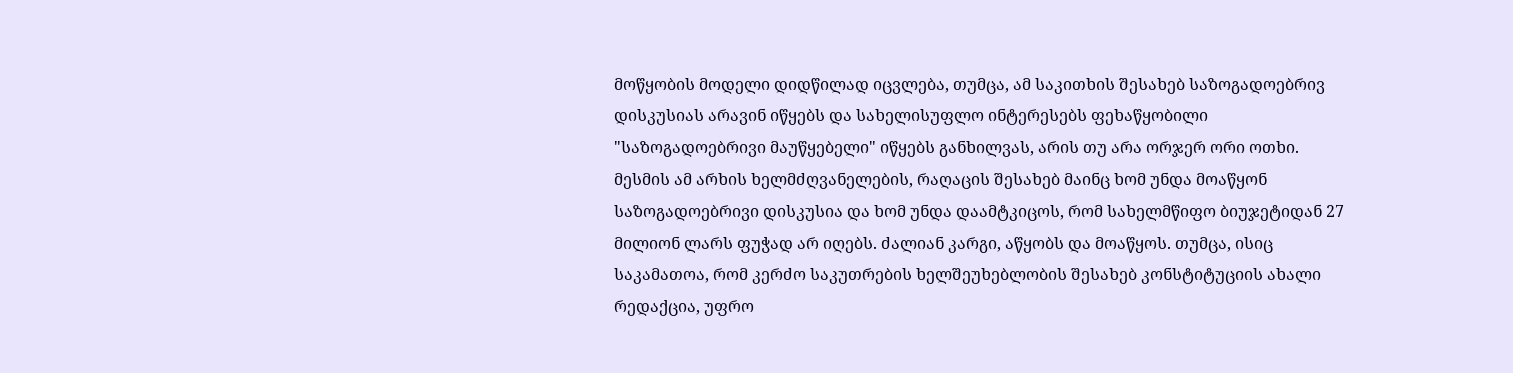მოწყობის მოდელი დიდწილად იცვლება, თუმცა, ამ საკითხის შესახებ საზოგადოებრივ დისკუსიას არავინ იწყებს და სახელისუფლო ინტერესებს ფეხაწყობილი "საზოგადოებრივი მაუწყებელი" იწყებს განხილვას, არის თუ არა ორჯერ ორი ოთხი. მესმის ამ არხის ხელმძღვანელების, რაღაცის შესახებ მაინც ხომ უნდა მოაწყონ საზოგადოებრივი დისკუსია და ხომ უნდა დაამტკიცოს, რომ სახელმწიფო ბიუჯეტიდან 27 მილიონ ლარს ფუჭად არ იღებს. ძალიან კარგი, აწყობს და მოაწყოს. თუმცა, ისიც საკამათოა, რომ კერძო საკუთრების ხელშეუხებლობის შესახებ კონსტიტუციის ახალი რედაქცია, უფრო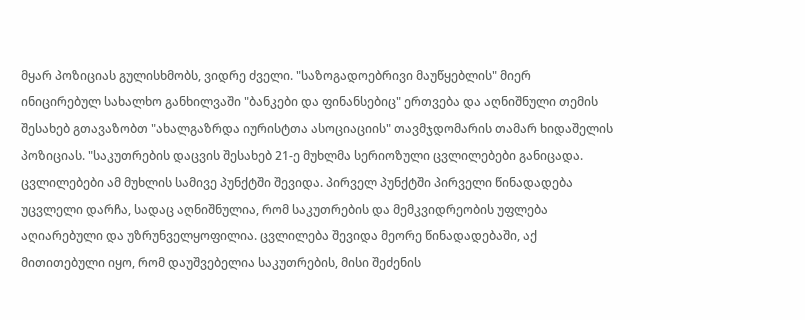მყარ პოზიციას გულისხმობს, ვიდრე ძველი. "საზოგადოებრივი მაუწყებლის" მიერ ინიცირებულ სახალხო განხილვაში "ბანკები და ფინანსებიც" ერთვება და აღნიშნული თემის შესახებ გთავაზობთ "ახალგაზრდა იურისტთა ასოციაციის" თავმჯდომარის თამარ ხიდაშელის პოზიციას. "საკუთრების დაცვის შესახებ 21-ე მუხლმა სერიოზული ცვლილებები განიცადა. ცვლილებები ამ მუხლის სამივე პუნქტში შევიდა. პირველ პუნქტში პირველი წინადადება უცვლელი დარჩა, სადაც აღნიშნულია, რომ საკუთრების და მემკვიდრეობის უფლება აღიარებული და უზრუნველყოფილია. ცვლილება შევიდა მეორე წინადადებაში, აქ მითითებული იყო, რომ დაუშვებელია საკუთრების, მისი შეძენის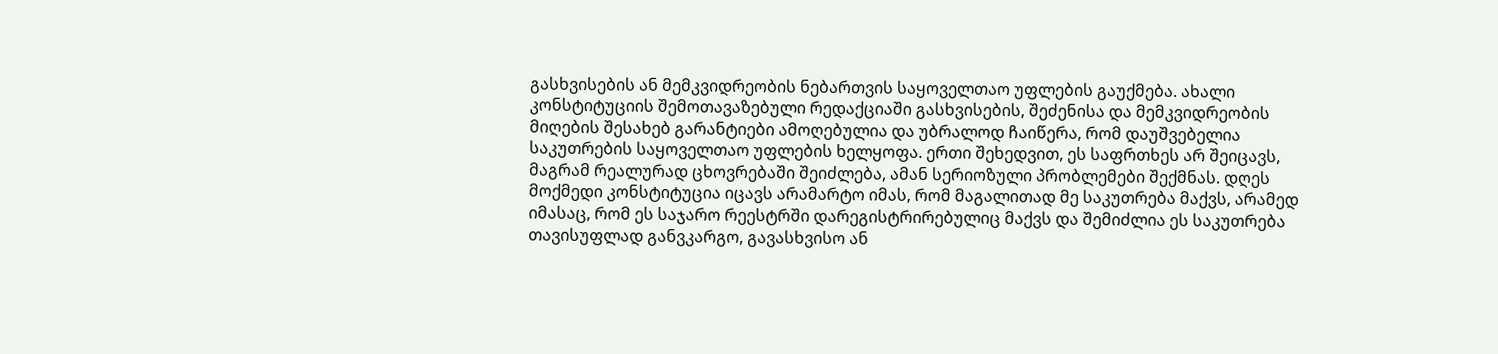გასხვისების ან მემკვიდრეობის ნებართვის საყოველთაო უფლების გაუქმება. ახალი კონსტიტუციის შემოთავაზებული რედაქციაში გასხვისების, შეძენისა და მემკვიდრეობის მიღების შესახებ გარანტიები ამოღებულია და უბრალოდ ჩაიწერა, რომ დაუშვებელია საკუთრების საყოველთაო უფლების ხელყოფა. ერთი შეხედვით, ეს საფრთხეს არ შეიცავს, მაგრამ რეალურად ცხოვრებაში შეიძლება, ამან სერიოზული პრობლემები შექმნას. დღეს მოქმედი კონსტიტუცია იცავს არამარტო იმას, რომ მაგალითად მე საკუთრება მაქვს, არამედ იმასაც, რომ ეს საჯარო რეესტრში დარეგისტრირებულიც მაქვს და შემიძლია ეს საკუთრება თავისუფლად განვკარგო, გავასხვისო ან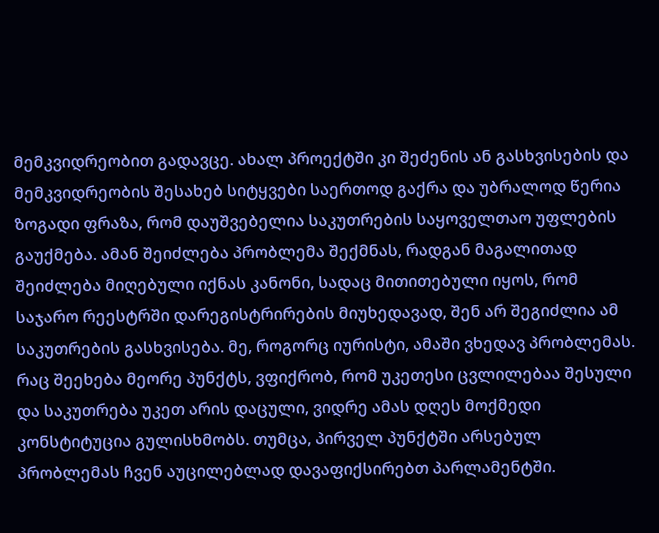მემკვიდრეობით გადავცე. ახალ პროექტში კი შეძენის ან გასხვისების და მემკვიდრეობის შესახებ სიტყვები საერთოდ გაქრა და უბრალოდ წერია ზოგადი ფრაზა, რომ დაუშვებელია საკუთრების საყოველთაო უფლების გაუქმება. ამან შეიძლება პრობლემა შექმნას, რადგან მაგალითად შეიძლება მიღებული იქნას კანონი, სადაც მითითებული იყოს, რომ საჯარო რეესტრში დარეგისტრირების მიუხედავად, შენ არ შეგიძლია ამ საკუთრების გასხვისება. მე, როგორც იურისტი, ამაში ვხედავ პრობლემას. რაც შეეხება მეორე პუნქტს, ვფიქრობ, რომ უკეთესი ცვლილებაა შესული და საკუთრება უკეთ არის დაცული, ვიდრე ამას დღეს მოქმედი კონსტიტუცია გულისხმობს. თუმცა, პირველ პუნქტში არსებულ პრობლემას ჩვენ აუცილებლად დავაფიქსირებთ პარლამენტში.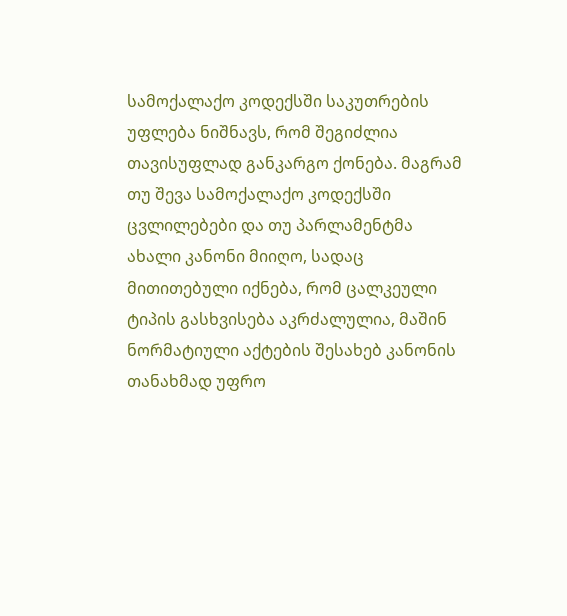სამოქალაქო კოდექსში საკუთრების უფლება ნიშნავს, რომ შეგიძლია თავისუფლად განკარგო ქონება. მაგრამ თუ შევა სამოქალაქო კოდექსში ცვლილებები და თუ პარლამენტმა ახალი კანონი მიიღო, სადაც მითითებული იქნება, რომ ცალკეული ტიპის გასხვისება აკრძალულია, მაშინ ნორმატიული აქტების შესახებ კანონის თანახმად უფრო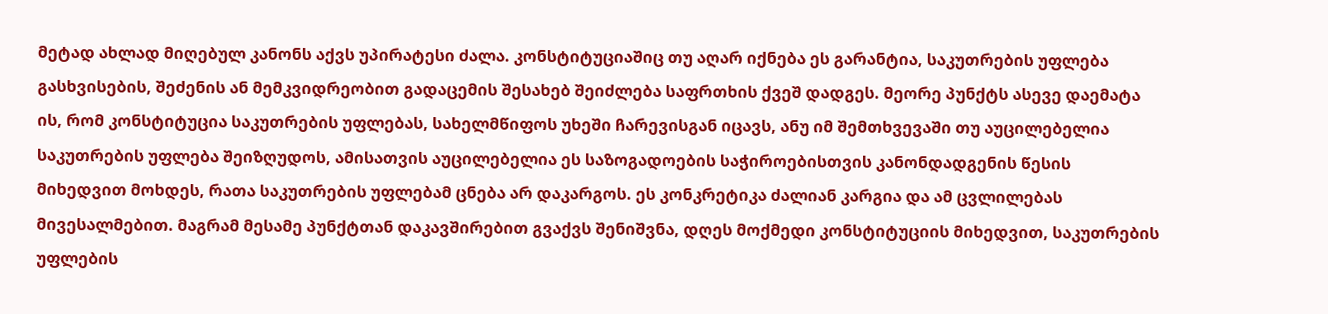მეტად ახლად მიღებულ კანონს აქვს უპირატესი ძალა. კონსტიტუციაშიც თუ აღარ იქნება ეს გარანტია, საკუთრების უფლება გასხვისების, შეძენის ან მემკვიდრეობით გადაცემის შესახებ შეიძლება საფრთხის ქვეშ დადგეს. მეორე პუნქტს ასევე დაემატა ის, რომ კონსტიტუცია საკუთრების უფლებას, სახელმწიფოს უხეში ჩარევისგან იცავს, ანუ იმ შემთხვევაში თუ აუცილებელია საკუთრების უფლება შეიზღუდოს, ამისათვის აუცილებელია ეს საზოგადოების საჭიროებისთვის კანონდადგენის წესის მიხედვით მოხდეს, რათა საკუთრების უფლებამ ცნება არ დაკარგოს. ეს კონკრეტიკა ძალიან კარგია და ამ ცვლილებას მივესალმებით. მაგრამ მესამე პუნქტთან დაკავშირებით გვაქვს შენიშვნა, დღეს მოქმედი კონსტიტუციის მიხედვით, საკუთრების უფლების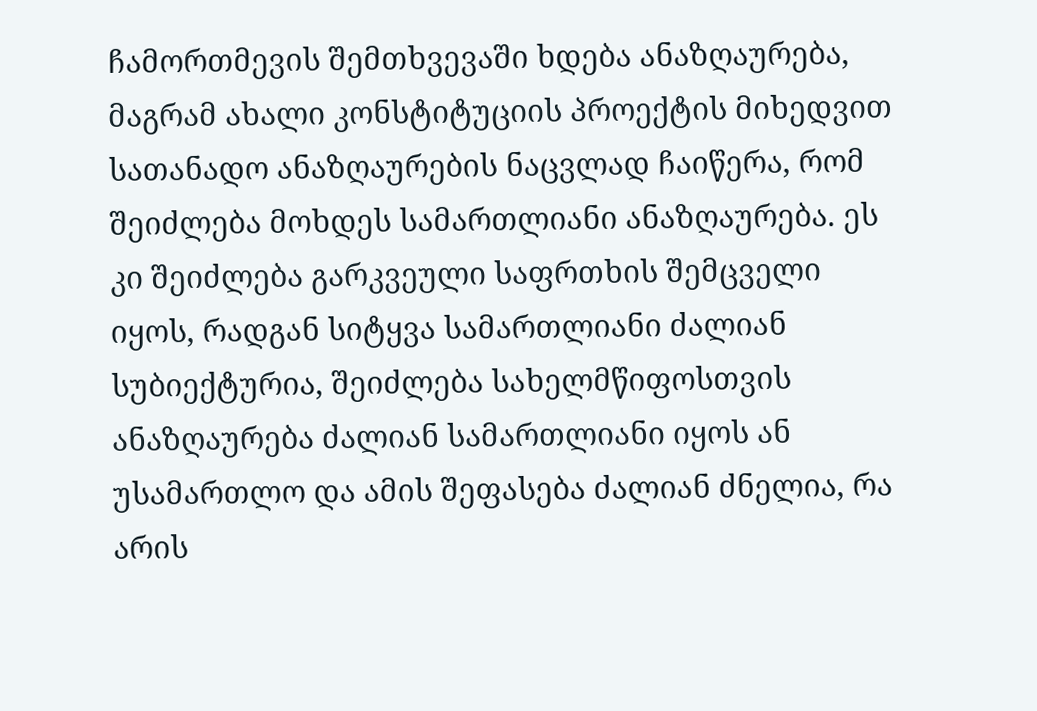ჩამორთმევის შემთხვევაში ხდება ანაზღაურება, მაგრამ ახალი კონსტიტუციის პროექტის მიხედვით სათანადო ანაზღაურების ნაცვლად ჩაიწერა, რომ შეიძლება მოხდეს სამართლიანი ანაზღაურება. ეს კი შეიძლება გარკვეული საფრთხის შემცველი იყოს, რადგან სიტყვა სამართლიანი ძალიან სუბიექტურია, შეიძლება სახელმწიფოსთვის ანაზღაურება ძალიან სამართლიანი იყოს ან უსამართლო და ამის შეფასება ძალიან ძნელია, რა არის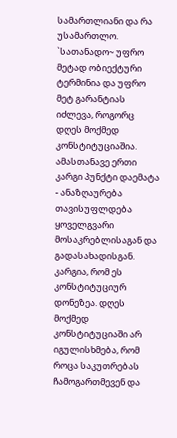სამართლიანი და რა უსამართლო. `სათანადო~ უფრო მეტად ობიექტური ტერმინია და უფრო მეტ გარანტიას იძლევა, როგორც დღეს მოქმედ კონსტიტუციაშია. ამასთანავე ერთი კარგი პუნქტი დაემატა - ანაზღაურება თავისუფლდება ყოველგვარი მოსაკრებლისაგან და გადასახადისგან. კარგია, რომ ეს კონსტიტუციურ დონეზეა. დღეს მოქმედ კონსტიტუციაში არ იგულისხმება, რომ როცა საკუთრებას ჩამოგართმევენ და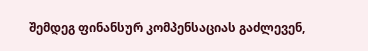შემდეგ ფინანსურ კომპენსაციას გაძლევენ,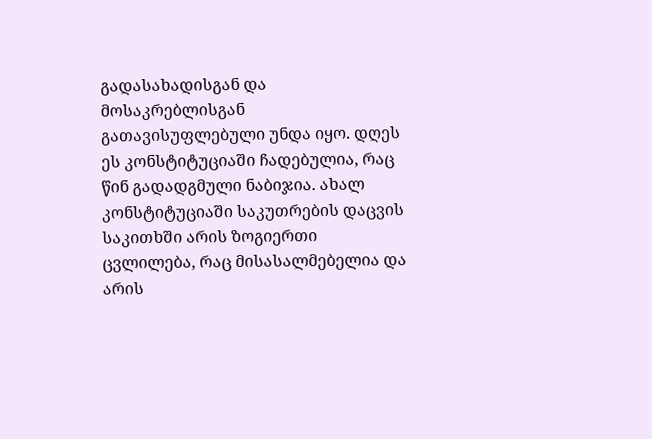გადასახადისგან და მოსაკრებლისგან გათავისუფლებული უნდა იყო. დღეს ეს კონსტიტუციაში ჩადებულია, რაც წინ გადადგმული ნაბიჯია. ახალ კონსტიტუციაში საკუთრების დაცვის საკითხში არის ზოგიერთი ცვლილება, რაც მისასალმებელია და არის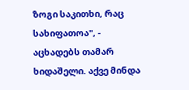ზოგი საკითხი, რაც სახიფათოა", - აცხადებს თამარ ხიდაშელი. აქვე მინდა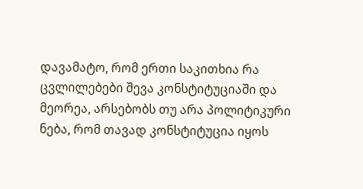დავამატო, რომ ერთი საკითხია რა ცვლილებები შევა კონსტიტუციაში და მეორეა, არსებობს თუ არა პოლიტიკური ნება, რომ თავად კონსტიტუცია იყოს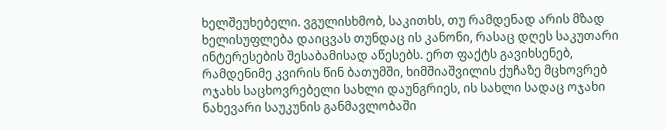ხელშეუხებელი. ვგულისხმობ, საკითხს, თუ რამდენად არის მზად ხელისუფლება დაიცვას თუნდაც ის კანონი, რასაც დღეს საკუთარი ინტერესების შესაბამისად აწესებს. ერთ ფაქტს გავიხსენებ, რამდენიმე კვირის წინ ბათუმში, ხიმშიაშვილის ქუჩაზე მცხოვრებ ოჯახს საცხოვრებელი სახლი დაუნგრიეს, ის სახლი სადაც ოჯახი ნახევარი საუკუნის განმავლობაში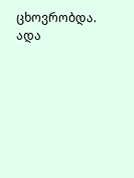ცხოვრობდა. ადა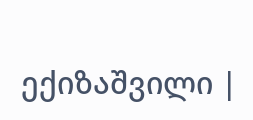ექიზაშვილი |